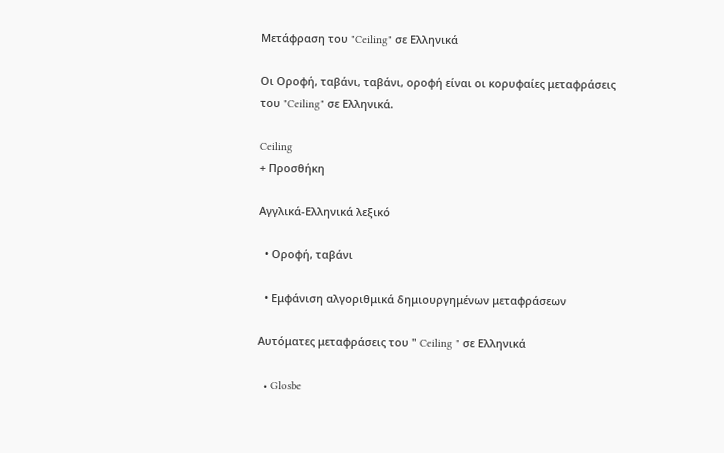Μετάφραση του "Ceiling" σε Ελληνικά

Οι Οροφή, ταβάνι, ταβάνι, οροφή είναι οι κορυφαίες μεταφράσεις του "Ceiling" σε Ελληνικά.

Ceiling
+ Προσθήκη

Αγγλικά-Ελληνικά λεξικό

  • Οροφή, ταβάνι

  • Εμφάνιση αλγοριθμικά δημιουργημένων μεταφράσεων

Αυτόματες μεταφράσεις του " Ceiling " σε Ελληνικά

  • Glosbe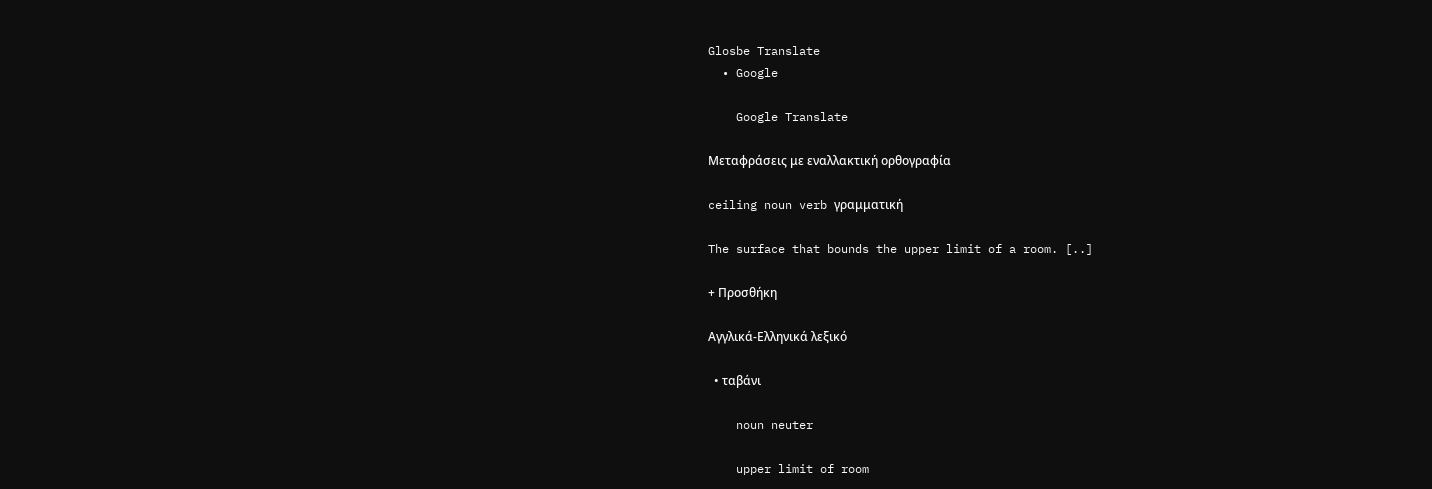Glosbe Translate
  • Google

    Google Translate

Μεταφράσεις με εναλλακτική ορθογραφία

ceiling noun verb γραμματική

The surface that bounds the upper limit of a room. [..]

+ Προσθήκη

Αγγλικά-Ελληνικά λεξικό

  • ταβάνι

    noun neuter

    upper limit of room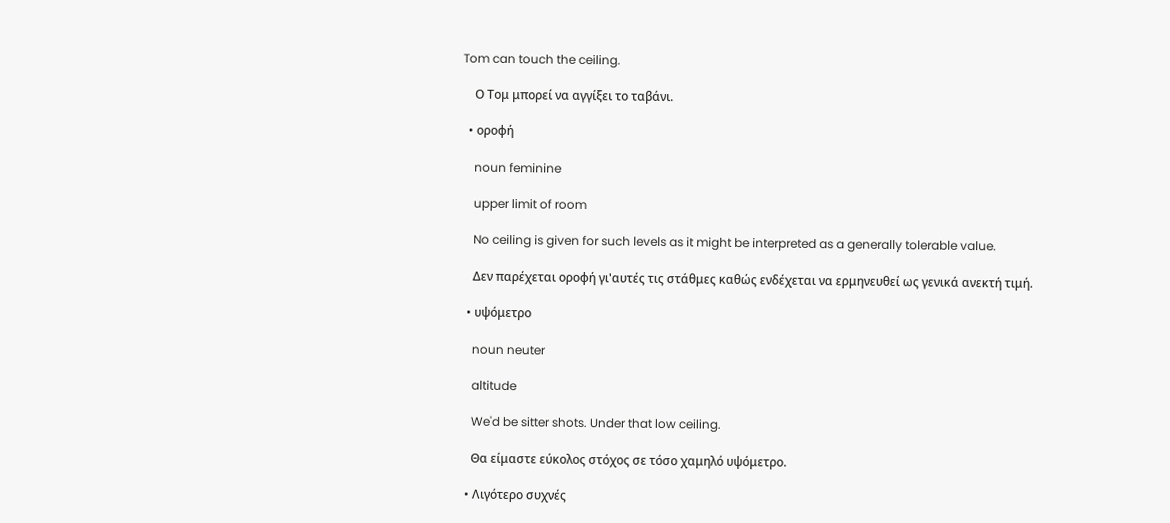Tom can touch the ceiling.

    Ο Τομ μπορεί να αγγίξει το ταβάνι.

  • οροφή

    noun feminine

    upper limit of room

    No ceiling is given for such levels as it might be interpreted as a generally tolerable value.

    Δεν παρέχεται οροφή γι'αυτές τις στάθμες καθώς ενδέχεται να ερμηνευθεί ως γενικά ανεκτή τιμή.

  • υψόμετρο

    noun neuter

    altitude

    We'd be sitter shots. Under that low ceiling.

    Θα είμαστε εύκολος στόχος σε τόσο χαμηλό υψόμετρο.

  • Λιγότερο συχνές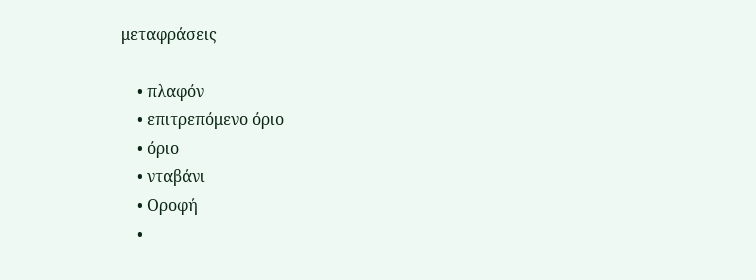μεταφράσεις

    • πλαφόν
    • επιτρεπόμενο όριο
    • όριο
    • νταβάνι
    • Οροφή
    •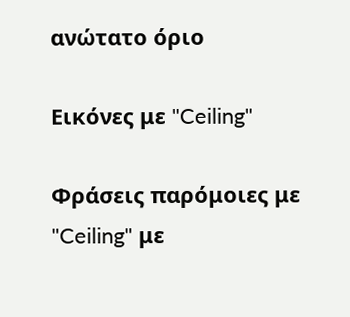ανώτατο όριο

Εικόνες με "Ceiling"

Φράσεις παρόμοιες με "Ceiling" με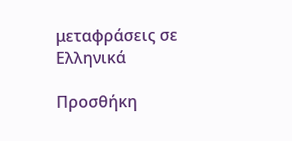μεταφράσεις σε Ελληνικά

Προσθήκη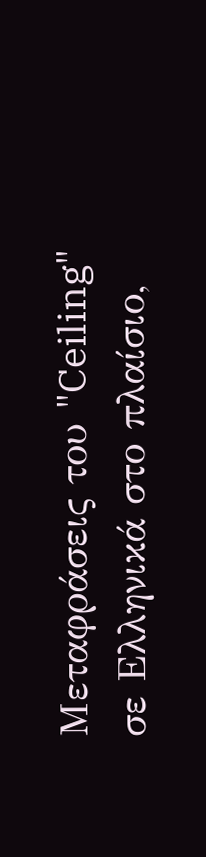Μεταφράσεις του "Ceiling" σε Ελληνικά στο πλαίσιο,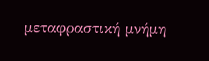μεταφραστική μνήμη